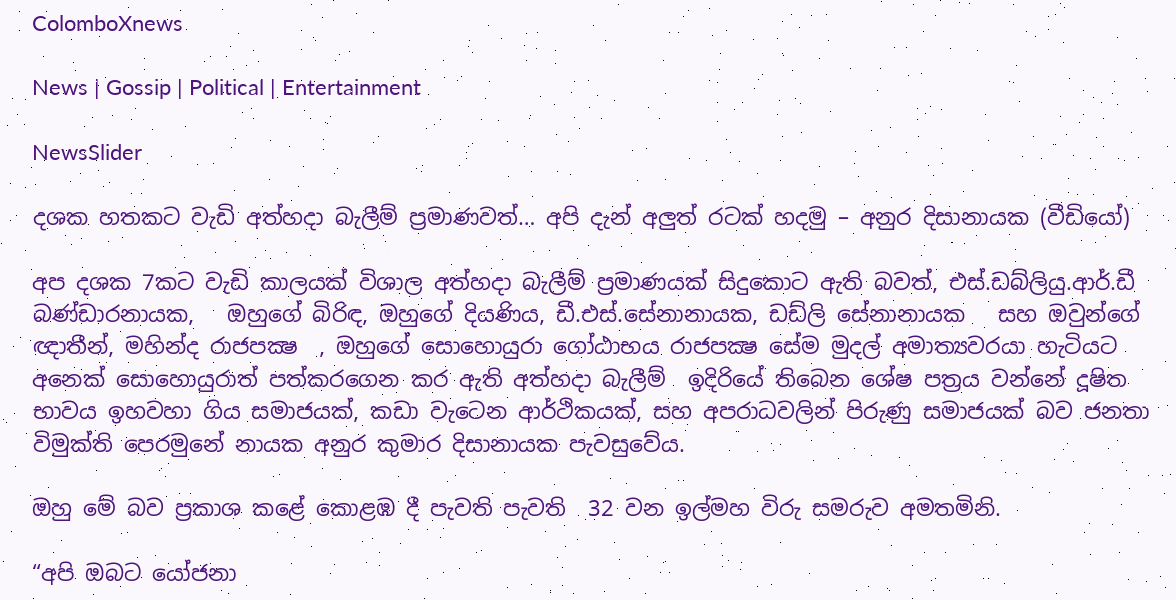ColomboXnews

News | Gossip | Political | Entertainment

NewsSlider

දශක හතකට වැඩි අත්හදා බැලීම් ප්‍රමාණවත්… අපි දැන් අලුත් රටක් හදමු – අනුර දිසානායක (වීඩියෝ)

අප දශක 7කට වැඩි කාලයක් විශාල අත්හදා බැලීම් ප්‍රමාණයක් සිදුකොට ඇති බවත්, එස්.ඩබ්ලියු.ආර්.ඩී බණ්ඩාරනායක,   ඔහුගේ බිරිඳ, ඔහුගේ දියණිය, ඩී.එස්.සේනානායක, ඩඩ්ලි සේනානායක   සහ ඔවුන්ගේ ඥාතීන්, මහින්ද රාජපක්‍ෂ  , ඔහුගේ සොහොයුරා ගෝඨාභය රාජපක්‍ෂ සේම මුදල් අමාත්‍යවරයා හැටියට අනෙක් සොහොයුරාත් පත්කරගෙන කර ඇති අත්හදා බැලීම්  ඉදිරියේ තිබෙන ශේෂ පත්‍රය වන්නේ දූෂිත භාවය ඉහවහා ගිය සමාජයක්, කඩා වැටෙන ආර්ථිකයක්, සහ අපරාධවලින් පිරුණු සමාජයක් බව ජනතා විමුක්ති පෙරමුනේ නායක අනුර කුමාර දිසානායක පැවසුවේය.

ඔහු මේ බව ප්‍රකාශ කළේ කොළඹ දී පැවති පැවති  32 වන ඉල්මහ විරු සමරුව අමතමිනි.

“අපි ඔබට යෝජනා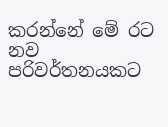කරන්නේ මේ රට නව පරිවර්තනයකට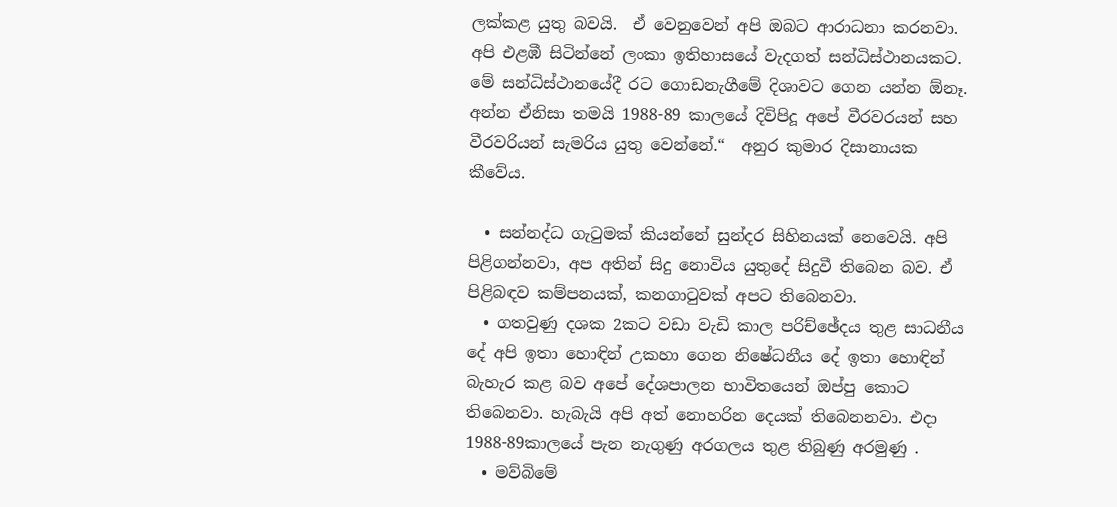ලක්කළ යුතු බවයි.  ඒ වෙනුවෙන් අපි ඔබට ආරාධනා කරනවා. අපි එළඹී සිටින්නේ ලංකා ඉතිහාසයේ වැදගත් සන්ධිස්ථානයකට. මේ සන්ධිස්ථානයේදී රට ගොඩනැගීමේ දිශාවට ගෙන යන්න ඕනෑ. අන්න ඒනිසා තමයි 1988-89 කාලයේ දිවිපිදූ අපේ වීරවරයන් සහ වීරවරියන් සැමරිය යුතු වෙන්නේ.“  අනුර කුමාර දිසානායක කීවේය.

  • සන්නද්ධ ගැටුමක් කියන්නේ සුන්දර සිහිනයක් නෙවෙයි. අපි පිළිගන්නවා, අප අතින් සිදු නොවිය යුතුදේ සිදුවී තිබෙන බව. ඒ පිළිබඳව කම්පනයක්, කනගාටුවක් අපට තිබෙනවා.
  • ගතවුණු දශක 2කට වඩා වැඩි කාල පරිච්ඡේදය තුළ සාධනීය දේ අපි ඉතා හොඳින් උකහා ගෙන නිෂේධනීය දේ ඉතා හොඳින් බැහැර කළ බව අපේ දේශපාලන භාවිතයෙන් ඔප්පු කොට තිබෙනවා. හැබැයි අපි අත් නොහරින දෙයක් තිබෙනනවා. එදා 1988-89කාලයේ පැන නැගුණු අරගලය තුළ තිබුණු අරමුණු .
  • මව්බිමේ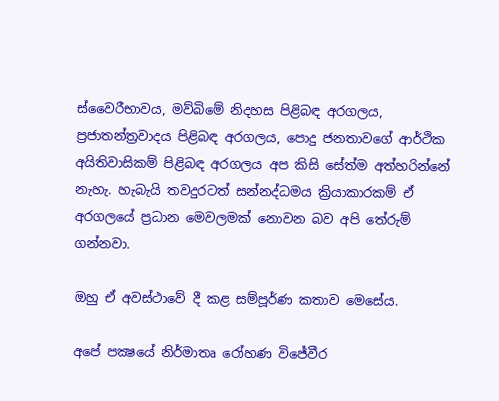ස්වෛරීභාවය, මව්බිමේ නිදහස පිළිබඳ අරගලය,   ප්‍රජාතන්ත්‍රවාදය පිළිබඳ අරගලය, පොදු ජනතාවගේ ආර්ථික  අයිතිවාසිකම් පිළිබඳ අරගලය අප කිසි සේත්ම අත්හරින්නේ නැහැ. හැබැයි තවදුරටත් සන්නද්ධමය ක්‍රියාකාරකම් ඒ අරගලයේ ප්‍රධාන මෙවලමක් නොවන බව අපි තේරුම් ගන්නවා.

ඔහු ඒ අවස්ථාවේ දී කළ සම්පූර්ණ කතාව මෙසේය.

අපේ පක්‍ෂයේ නිර්මාතෘ රෝහණ විජේවීර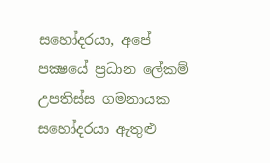සහෝදරයා, අපේ පක්‍ෂයේ ප්‍රධාන ලේකම් උපතිස්ස ගමනායක සහෝදරයා ඇතුළු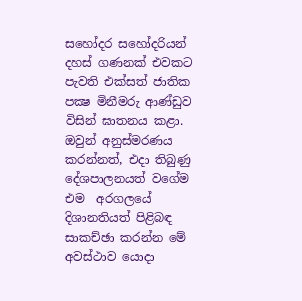සහෝදර සහෝදරියන් දහස් ගණනක් එවකට පැවති එක්සත් ජාතික පක්‍ෂ මිනීමරු ආණ්ඩුව විසින් ඝාතනය කළා.  ඔවුන් අනුස්මරණය කරන්නත්, එදා තිබුණු දේශපාලනයත් වගේම එම  අරගලයේ දිශානතියත් පිළිබඳ සාකච්ඡා කරන්න මේ අවස්ථාව යොදා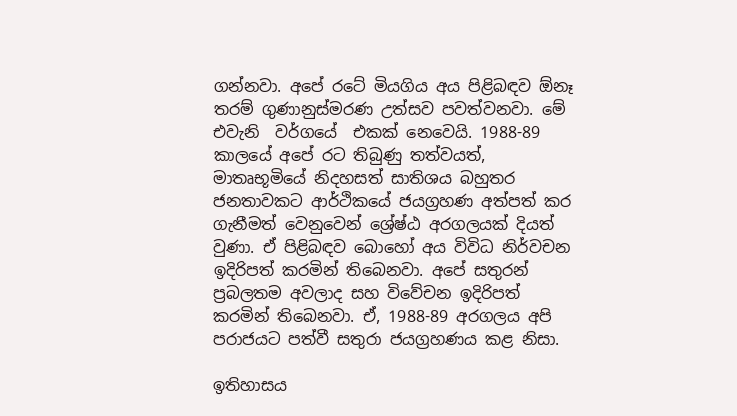ගන්නවා. අපේ රටේ මියගිය අය පිළිබඳව ඕනෑ තරම් ගුණානුස්මරණ උත්සව පවත්වනවා. මේ එවැනි  වර්ගයේ  එකක් නෙවෙයි. 1988-89 කාලයේ අපේ රට තිබුණු තත්වයත්, මාතෘභූමියේ නිදහසත් සාතිශය බහුතර ජනතාවකට ආර්ථිකයේ ජයග්‍රහණ අත්පත් කර ගැනීමත් වෙනුවෙන් ශ්‍රේෂ්ඨ අරගලයක් දියත් වුණා. ඒ පිළිබඳව බොහෝ අය විවිධ නිර්වචන ඉදිරිපත් කරමින් තිබෙනවා. අපේ සතුරන් ප්‍රබලතම අවලාද සහ විවේචන ඉදිරිපත් කරමින් තිබෙනවා. ඒ, 1988-89 අරගලය අපි පරාජයට පත්වී සතුරා ජයග්‍රහණය කළ නිසා.

ඉතිහාසය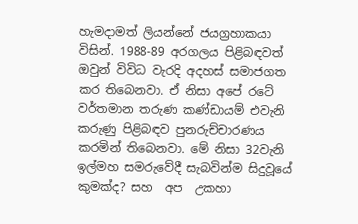හැමදාමත් ලියන්නේ ජයග්‍රහාකයා විසින්. 1988-89 අරගලය පිළිබඳවත් ඔවුන් විවිධ වැරදි අදහස් සමාජගත කර තිබෙනවා. ඒ නිසා අපේ රටේ වර්තමාන තරුණ කණ්ඩායම් එවැනි කරුණු පිළිබඳව පුනරුච්චාරණය කරමින් තිබෙනවා. මේ නිසා 32වැනි ඉල්මහ සමරුවේදී සැබවින්ම සිදුවූයේ කුමක්ද? සහ  අප  උකහා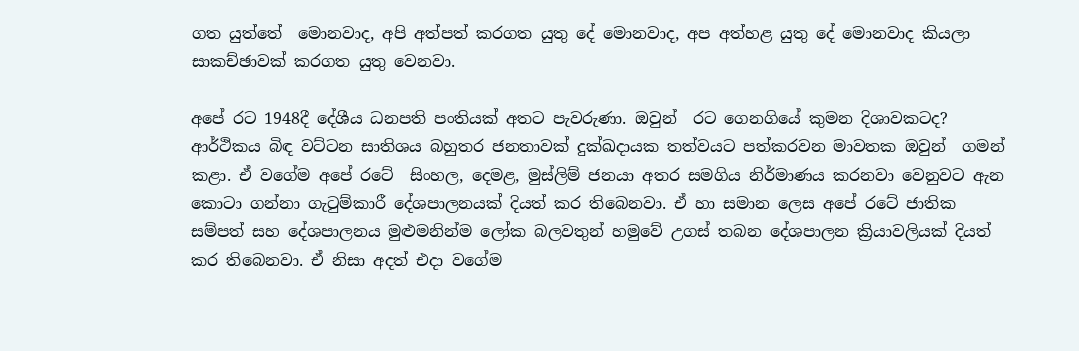ගත යුත්තේ  මොනවාද, අපි අත්පත් කරගත යුතු දේ මොනවාද, අප අත්හළ යුතු දේ මොනවාද කියලා සාකච්ඡාවක් කරගත යුතු වෙනවා.

අපේ රට 1948දී දේශීය ධනපති පංතියක් අතට පැවරුණා. ඔවුන්  රට ගෙනගියේ කුමන දිශාවකටද? ආර්ථිකය බිඳ වට්ටන සාතිශය බහුතර ජනතාවක් දුක්ඛදායක තත්වයට පත්කරවන මාවතක ඔවුන්  ගමන් කළා. ඒ වගේම අපේ රටේ  සිංහල, දෙමළ, මුස්ලිම් ජනයා අතර සමගිය නිර්මාණය කරනවා වෙනුවට ඇන කොටා ගන්නා ගැටුම්කාරී දේශපාලනයක් දියත් කර තිබෙනවා. ඒ හා සමාන ලෙස අපේ රටේ ජාතික සම්පත් සහ දේශපාලනය මුළුමනින්ම ලෝක බලවතුන් හමුවේ උගස් තබන දේශපාලන ක්‍රියාවලියක් දියත් කර තිබෙනවා. ඒ නිසා අදත් එදා වගේම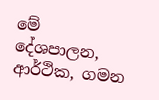මේ දේශපාලන, ආර්ථික, ගමන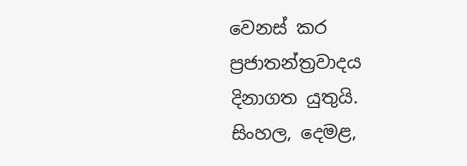වෙනස් කර ප්‍රජාතන්ත්‍රවාදය දිනාගත යුතුයි. සිංහල, දෙමළ,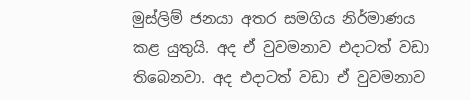මුස්ලිම් ජනයා අතර සමගිය නිර්මාණය කළ යුතුයි. අද ඒ වුවමනාව එදාටත් වඩා තිබෙනවා. අද එදාටත් වඩා ඒ වුවමනාව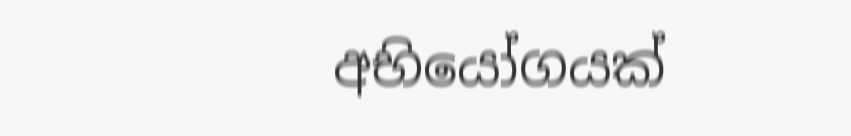අභියෝගයක්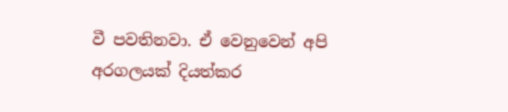වී පවතිනවා. ඒ වෙනුවෙන් අපි අරගලයක් දියත්කර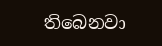තිබෙනවා